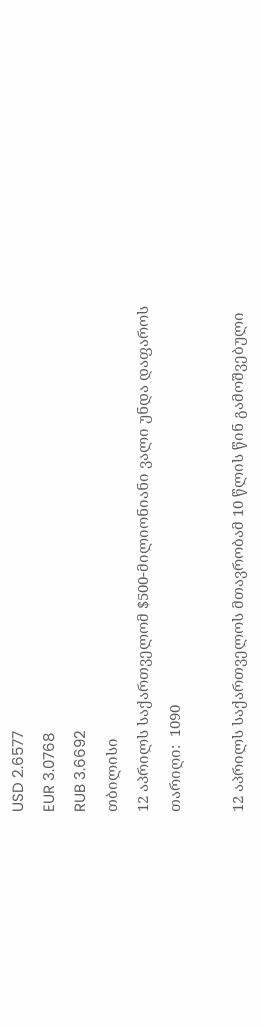USD 2.6577
EUR 3.0768
RUB 3.6692
თბილისი
12 აპრილს საქართველომ $500-მილიონიანი ვალი უნდა დაფაროს
თარიღი:  1090

12 აპრილს საქართველოს მთავრობამ 10 წლის წინ გამოშვებული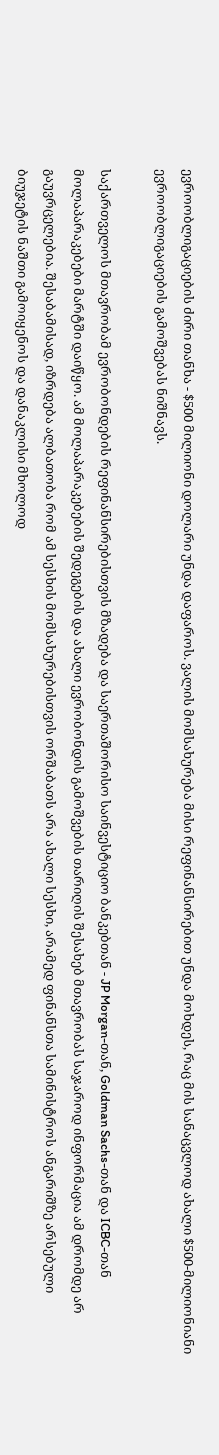ევროობლიგაციების ძირი თანხა - $500 მილიონი დოლარი უნდა დაფაროს. ვალის მომსახურება მისი რეფინანსირებით უნდა მოხდეს, რაც მის სანაცვლოდ ახალი $500-მილიონიანი ევროობლიგაციების გამოშვებას ნიშნავს.

საქართველოს მთავრობამ ევრობონდების რეფინანსირებისთვის მზადება და საერთაშორისო საინვესტიციო ბანკებთან - JP Morgan-თან, Goldman Sachs-თან და ICBC-თან მოლაპარაკებები მარტში დაიწყო. ამ მოლაპარაკებების შედეგების და ახალი ევრობონდის გამოშვების თარიღის შესახებ მთავრობას საჯაროდ ინფორმაცია ამ დრომდე არ გაუვრცელებია. შესაბამისად, იზრდება ალბათობა რომ ამ სესხის მომსახურებისთვის ორშაბათს არა ახალი სესხი, არამედ ფინანსთა სამინისტროს ანგარიშზე არსებული ბიუჯეტის ნაშთი გამოიყენოს და დანაკლისი მხოლოდ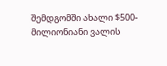შემდგომში ახალი $500-მილიონიანი ვალის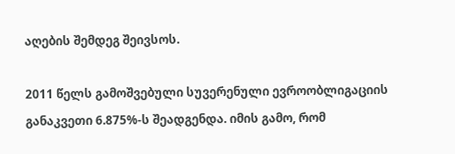აღების შემდეგ შეივსოს.

2011 წელს გამოშვებული სუვერენული ევროობლიგაციის განაკვეთი 6.875%-ს შეადგენდა. იმის გამო, რომ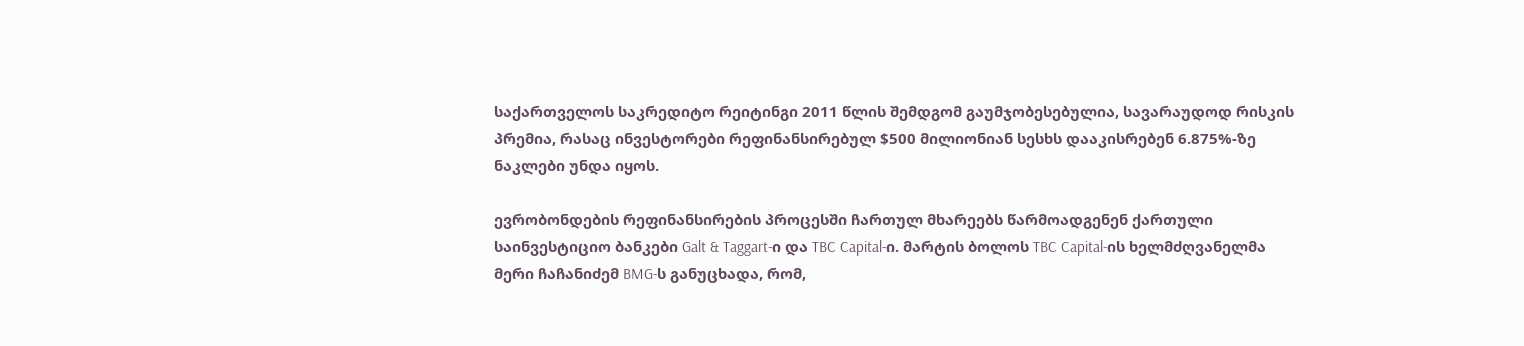საქართველოს საკრედიტო რეიტინგი 2011 წლის შემდგომ გაუმჯობესებულია, სავარაუდოდ რისკის პრემია, რასაც ინვესტორები რეფინანსირებულ $500 მილიონიან სესხს დააკისრებენ 6.875%-ზე ნაკლები უნდა იყოს.

ევრობონდების რეფინანსირების პროცესში ჩართულ მხარეებს წარმოადგენენ ქართული საინვესტიციო ბანკები Galt & Taggart-ი და TBC Capital-ი. მარტის ბოლოს TBC Capital-ის ხელმძღვანელმა მერი ჩაჩანიძემ BMG-ს განუცხადა, რომ,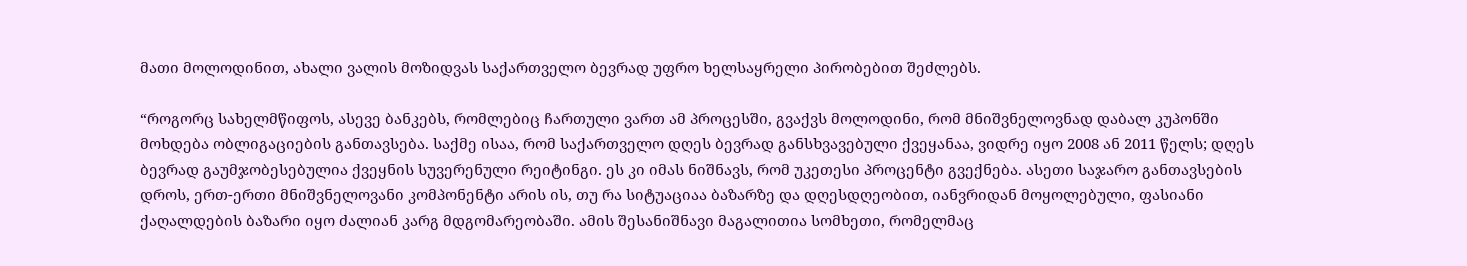მათი მოლოდინით, ახალი ვალის მოზიდვას საქართველო ბევრად უფრო ხელსაყრელი პირობებით შეძლებს.

“როგორც სახელმწიფოს, ასევე ბანკებს, რომლებიც ჩართული ვართ ამ პროცესში, გვაქვს მოლოდინი, რომ მნიშვნელოვნად დაბალ კუპონში მოხდება ობლიგაციების განთავსება. საქმე ისაა, რომ საქართველო დღეს ბევრად განსხვავებული ქვეყანაა, ვიდრე იყო 2008 ან 2011 წელს; დღეს ბევრად გაუმჯობესებულია ქვეყნის სუვერენული რეიტინგი. ეს კი იმას ნიშნავს, რომ უკეთესი პროცენტი გვექნება. ასეთი საჯარო განთავსების დროს, ერთ-ერთი მნიშვნელოვანი კომპონენტი არის ის, თუ რა სიტუაციაა ბაზარზე და დღესდღეობით, იანვრიდან მოყოლებული, ფასიანი ქაღალდების ბაზარი იყო ძალიან კარგ მდგომარეობაში. ამის შესანიშნავი მაგალითია სომხეთი, რომელმაც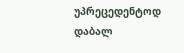უპრეცედენტოდ დაბალ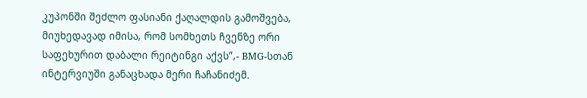კუპონში შეძლო ფასიანი ქაღალდის გამოშვება, მიუხედავად იმისა, რომ სომხეთს ჩვენზე ორი საფეხურით დაბალი რეიტინგი აქვს”,- BMG-სთან ინტერვიუში განაცხადა მერი ჩაჩანიძემ.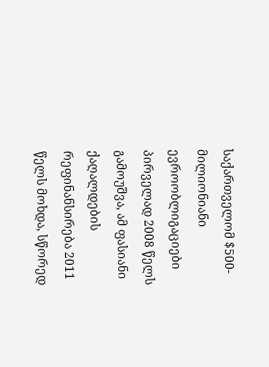საქართველომ $500-მილიონიანი ევროობლიგაციები პირველად 2008 წელს გამოუშვა, ამ ფასიანი ქაღალდების რეფინანსირება 2011 წელს მოხდა, სწორედ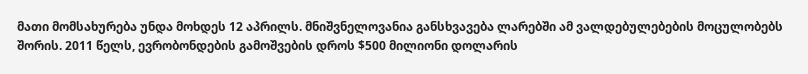მათი მომსახურება უნდა მოხდეს 12 აპრილს. მნიშვნელოვანია განსხვავება ლარებში ამ ვალდებულებების მოცულობებს შორის. 2011 წელს, ევრობონდების გამოშვების დროს $500 მილიონი დოლარის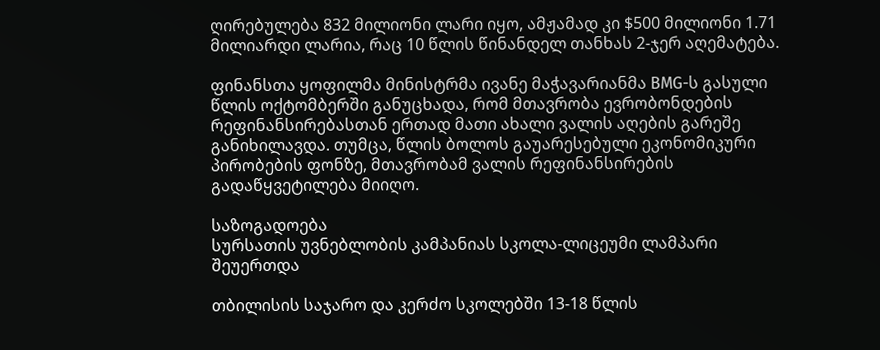ღირებულება 832 მილიონი ლარი იყო, ამჟამად კი $500 მილიონი 1.71 მილიარდი ლარია, რაც 10 წლის წინანდელ თანხას 2-ჯერ აღემატება.

ფინანსთა ყოფილმა მინისტრმა ივანე მაჭავარიანმა BMG-ს გასული წლის ოქტომბერში განუცხადა, რომ მთავრობა ევრობონდების რეფინანსირებასთან ერთად მათი ახალი ვალის აღების გარეშე განიხილავდა. თუმცა, წლის ბოლოს გაუარესებული ეკონომიკური პირობების ფონზე, მთავრობამ ვალის რეფინანსირების გადაწყვეტილება მიიღო.

საზოგადოება
სურსათის უვნებლობის კამპანიას სკოლა-ლიცეუმი ლამპარი შეუერთდა

თბილისის საჯარო და კერძო სკოლებში 13-18 წლის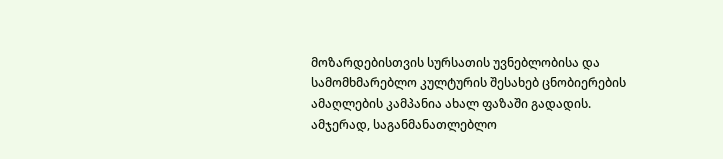მოზარდებისთვის სურსათის უვნებლობისა და სამომხმარებლო კულტურის შესახებ ცნობიერების ამაღლების კამპანია ახალ ფაზაში გადადის. ამჯერად, საგანმანათლებლო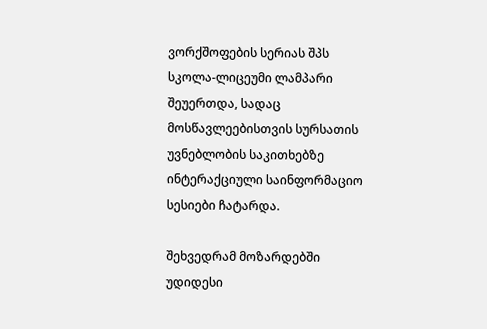ვორქშოფების სერიას შპს სკოლა-ლიცეუმი ლამპარი შეუერთდა, სადაც მოსწავლეებისთვის სურსათის უვნებლობის საკითხებზე ინტერაქციული საინფორმაციო სესიები ჩატარდა.

შეხვედრამ მოზარდებში უდიდესი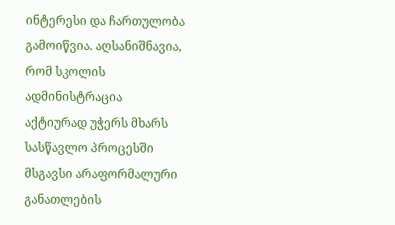ინტერესი და ჩართულობა გამოიწვია. აღსანიშნავია, რომ სკოლის ადმინისტრაცია აქტიურად უჭერს მხარს სასწავლო პროცესში მსგავსი არაფორმალური განათლების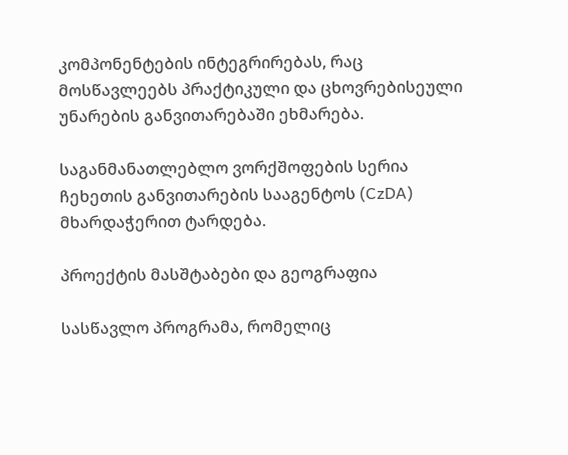კომპონენტების ინტეგრირებას, რაც მოსწავლეებს პრაქტიკული და ცხოვრებისეული უნარების განვითარებაში ეხმარება.

საგანმანათლებლო ვორქშოფების სერია ჩეხეთის განვითარების სააგენტოს (CzDA) მხარდაჭერით ტარდება.

პროექტის მასშტაბები და გეოგრაფია

სასწავლო პროგრამა, რომელიც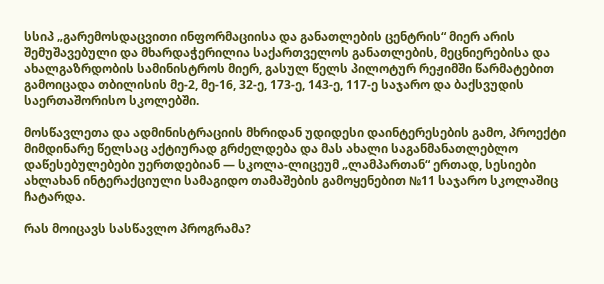სსიპ „გარემოსდაცვითი ინფორმაციისა და განათლების ცენტრის“ მიერ არის შემუშავებული და მხარდაჭერილია საქართველოს განათლების, მეცნიერებისა და ახალგაზრდობის სამინისტროს მიერ, გასულ წელს პილოტურ რეჟიმში წარმატებით გამოიცადა თბილისის მე-2, მე-16, 32-ე, 173-ე, 143-ე, 117-ე საჯარო და ბაქსვუდის საერთაშორისო სკოლებში.

მოსწავლეთა და ადმინისტრაციის მხრიდან უდიდესი დაინტერესების გამო, პროექტი მიმდინარე წელსაც აქტიურად გრძელდება და მას ახალი საგანმანათლებლო დაწესებულებები უერთდებიან — სკოლა-ლიცეუმ „ლამპართან“ ერთად, სესიები ახლახან ინტერაქციული სამაგიდო თამაშების გამოყენებით №11 საჯარო სკოლაშიც ჩატარდა.

რას მოიცავს სასწავლო პროგრამა?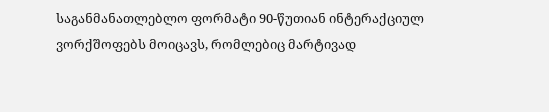საგანმანათლებლო ფორმატი 90-წუთიან ინტერაქციულ ვორქშოფებს მოიცავს, რომლებიც მარტივად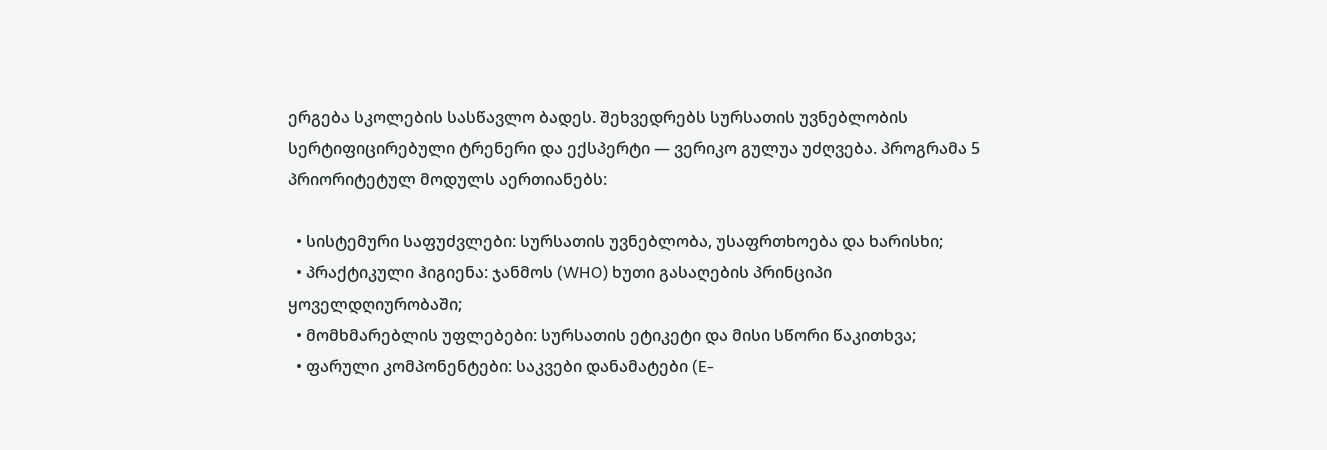ერგება სკოლების სასწავლო ბადეს. შეხვედრებს სურსათის უვნებლობის სერტიფიცირებული ტრენერი და ექსპერტი — ვერიკო გულუა უძღვება. პროგრამა 5 პრიორიტეტულ მოდულს აერთიანებს:

  • სისტემური საფუძვლები: სურსათის უვნებლობა, უსაფრთხოება და ხარისხი;
  • პრაქტიკული ჰიგიენა: ჯანმოს (WHO) ხუთი გასაღების პრინციპი ყოველდღიურობაში;
  • მომხმარებლის უფლებები: სურსათის ეტიკეტი და მისი სწორი წაკითხვა;
  • ფარული კომპონენტები: საკვები დანამატები (E-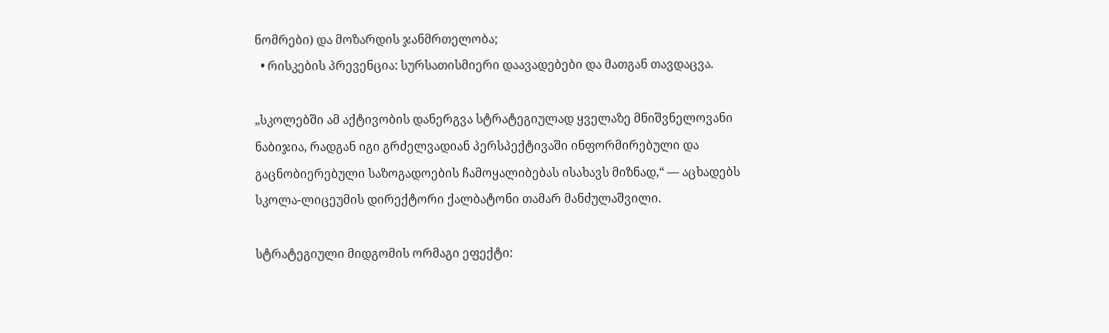ნომრები) და მოზარდის ჯანმრთელობა;
  • რისკების პრევენცია: სურსათისმიერი დაავადებები და მათგან თავდაცვა.

„სკოლებში ამ აქტივობის დანერგვა სტრატეგიულად ყველაზე მნიშვნელოვანი ნაბიჯია, რადგან იგი გრძელვადიან პერსპექტივაში ინფორმირებული და გაცნობიერებული საზოგადოების ჩამოყალიბებას ისახავს მიზნად,“ — აცხადებს სკოლა-ლიცეუმის დირექტორი ქალბატონი თამარ მანძულაშვილი.

სტრატეგიული მიდგომის ორმაგი ეფექტი: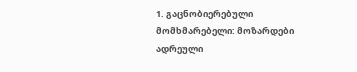1. გაცნობიერებული მომხმარებელი: მოზარდები ადრეული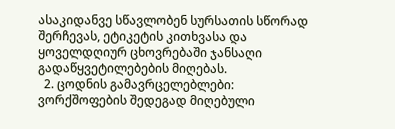ასაკიდანვე სწავლობენ სურსათის სწორად შერჩევას, ეტიკეტის კითხვასა და ყოველდღიურ ცხოვრებაში ჯანსაღი გადაწყვეტილებების მიღებას.
  2. ცოდნის გამავრცელებლები: ვორქშოფების შედეგად მიღებული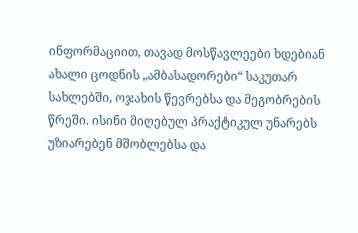ინფორმაციით, თავად მოსწავლეები ხდებიან ახალი ცოდნის „ამბასადორები“ საკუთარ სახლებში, ოჯახის წევრებსა და მეგობრების წრეში. ისინი მიღებულ პრაქტიკულ უნარებს უზიარებენ მშობლებსა და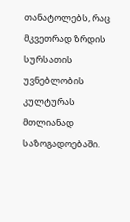თანატოლებს, რაც მკვეთრად ზრდის სურსათის უვნებლობის კულტურას მთლიანად საზოგადოებაში.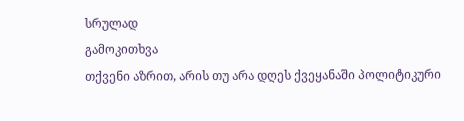სრულად
გამოკითხვა
თქვენი აზრით, არის თუ არა დღეს ქვეყანაში პოლიტიკური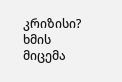კრიზისი?
ხმის მიცემა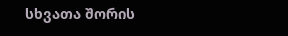სხვათა შორის